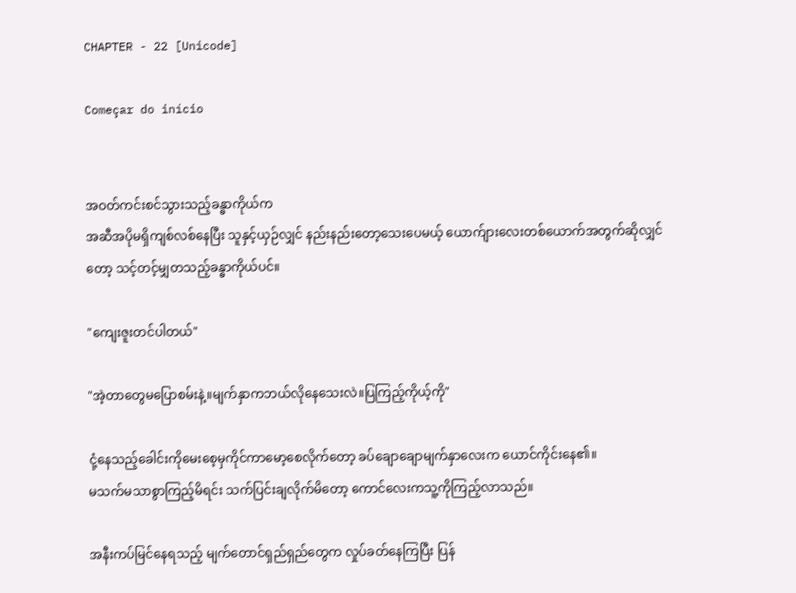CHAPTER - 22 [Unicode]

Começar do início


အဝတ်ကင်းစင်သွားသည့်ခန္ဓာကိုယ်က
အဆီအပိုမရှိကျစ်လစ်နေပြီး သူနှင့်ယှဉ်လျှင် နည်းနည်းတော့သေးပေမယ့် ယောက်ျားလေးတစ်ယောက်အတွက်ဆိုလျှင်တော့ သင့်တင့်မျှတသည့်ခန္ဓာကိုယ်ပင်။

"ကျေးဇူးတင်ပါတယ်"

"အဲ့တာတွေမပြောစမ်းနဲ့။မျက်နှာကဘယ်လိုနေသေးလဲ။ပြကြည့်ကိုယ့်ကို"

ငုံ့နေသည့်ခေါင်းကိုမေးစေ့မှကိုင်ကာမော့စေလိုက်တော့ ခပ်ချောချောမျက်နှာလေးက ယောင်ကိုင်းနေ၏။
မသက်မသာစွာကြည့်မိရင်း သက်ပြင်းချလိုက်မိတော့ ကောင်လေးကသူ့ကိုကြည့်လာသည်။

အနီးကပ်မြင်နေရသည့် မျက်တောင်ရှည်ရှည်တွေက လှုပ်ခတ်နေကြပြီး ပြန်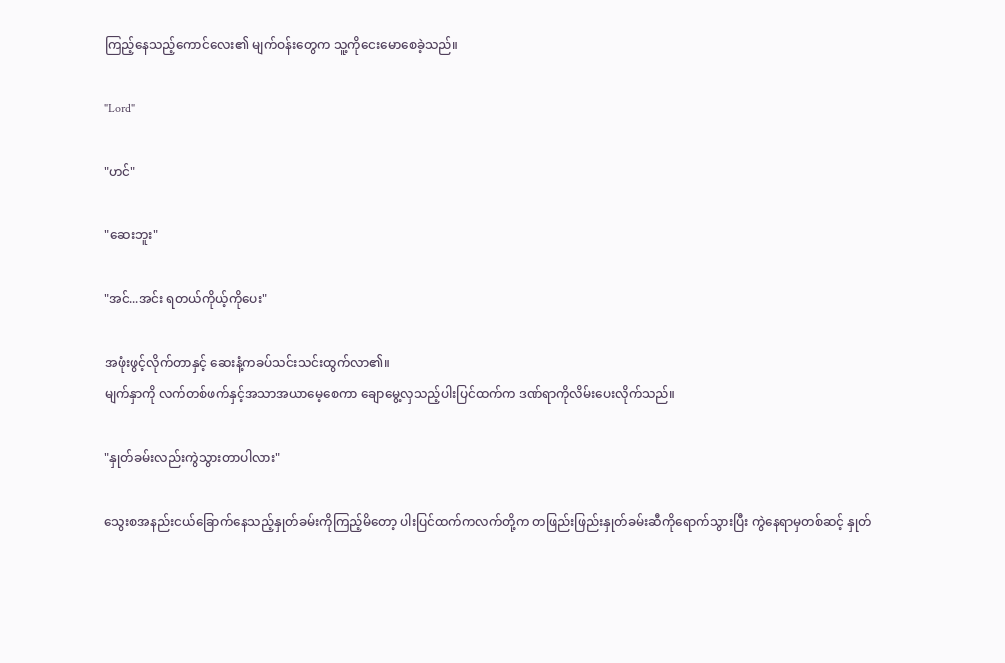ကြည့်နေသည့်ကောင်လေး၏ မျက်ဝန်းတွေက သူ့ကိုငေးမောစေခဲ့သည်။

"Lord"

"ဟင်"

"ဆေးဘူး"

"အင်...အင်း ရတယ်ကိုယ့်ကိုပေး"

အဖုံးဖွင့်လိုက်တာနှင့် ဆေးနံ့ကခပ်သင်းသင်းထွက်လာ၏။
မျက်နှာကို လက်တစ်ဖက်နှင့်အသာအယာမေ့စေကာ ချောမွေ့လှသည့်ပါးပြင်ထက်က ဒဏ်ရာကိုလိမ်းပေးလိုက်သည်။

"နှုတ်ခမ်းလည်းကွဲသွားတာပါလား"

သွေးစအနည်းငယ်ခြောက်နေသည့်နှုတ်ခမ်းကိုကြည့်မိတော့ ပါးပြင်ထက်ကလက်တို့က တဖြည်းဖြည်းနှုတ်ခမ်းဆီကိုရောက်သွားပြီး ကွဲနေရာမှတစ်ဆင့် နှုတ်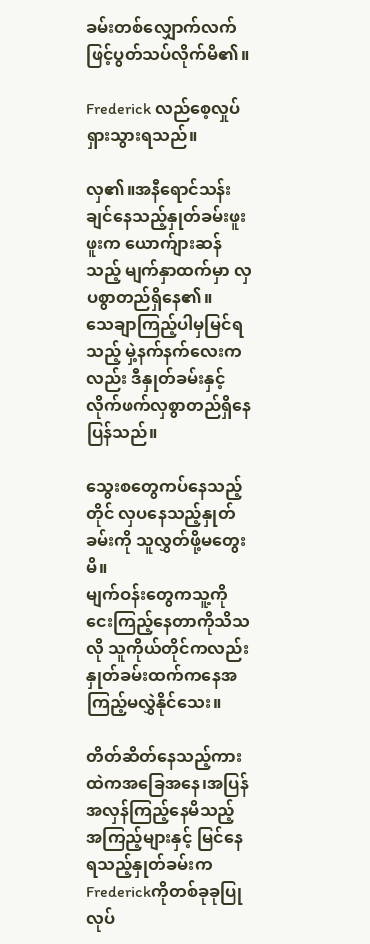ခမ်းတစ်လျှောက်လက်ဖြင့်ပွတ်သပ်လိုက်မိ၏။

Frederick လည်စေ့လှုပ်ရှားသွားရသည်။

လှ၏။အနီရောင်သန်းချင်နေသည့်နှုတ်ခမ်းဖူးဖူးက ယောက်ျားဆန်သည့် မျက်နှာထက်မှာ လှပစွာတည်ရှိနေ၏။
သေချာကြည့်ပါမှမြင်ရသည့် မှဲ့နက်နက်လေးကလည်း ဒီနှုတ်ခမ်းနှင့်လိုက်ဖက်လှစွာတည်ရှိနေပြန်သည်။

သွေးစတွေကပ်နေသည့်တိုင် လှပနေသည့်နှုတ်ခမ်းကို သူလွှတ်ဖို့မတွေးမိ။
မျက်ဝန်းတွေကသူ့ကိုငေးကြည့်နေတာကိုသိသလို သူကိုယ်တိုင်ကလည်း နှုတ်ခမ်းထက်ကနေအကြည့်မလွှဲနိုင်သေး။

တိတ်ဆိတ်နေသည့်ကားထဲကအခြေအနေ၊အပြန်အလှန်ကြည့်နေမိသည့် အကြည့်များနှင့် မြင်နေရသည့်နှုတ်ခမ်းက Frederickကိုတစ်ခုခုပြုလုပ်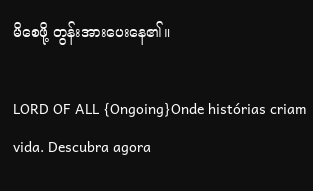မိစေဖို့ တွန်းအားပေးနေ၏။

LORD OF ALL {Ongoing}Onde histórias criam vida. Descubra agora